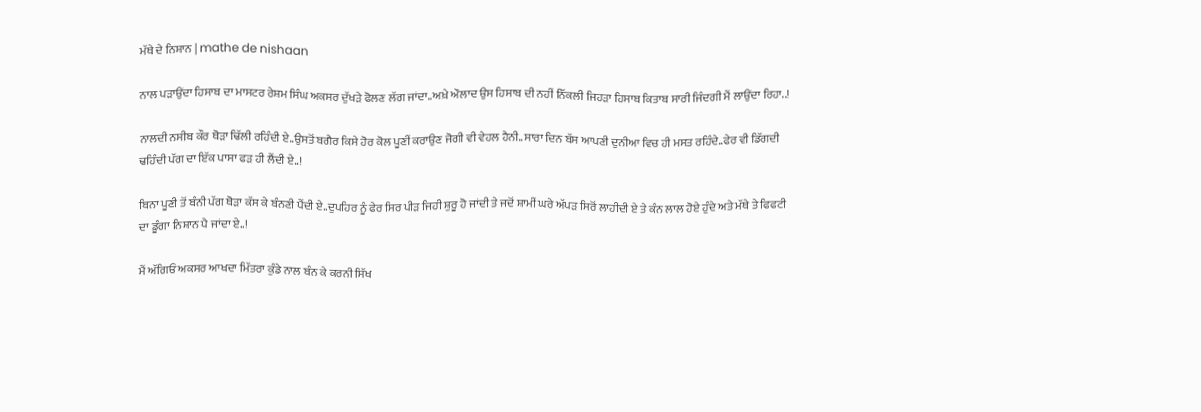ਮੱਥੇ ਦੇ ਨਿਸ਼ਾਨ | mathe de nishaan

ਨਾਲ ਪੜਾਉਂਦਾ ਹਿਸਾਬ ਦਾ ਮਾਸਟਰ ਰੇਸ਼ਮ ਸਿੰਘ ਅਕਸਰ ਦੁੱਖੜੇ ਫੋਲਣ ਲੱਗ ਜਾਂਦਾ..ਅਖ਼ੇ ਔਲਾਦ ਉਸ ਹਿਸਾਬ ਦੀ ਨਹੀਂ ਨਿੱਕਲੀ ਜਿਹੜਾ ਹਿਸਾਬ ਕਿਤਾਬ ਸਾਰੀ ਜਿੰਦਗੀ ਮੈਂ ਲਾਉਂਦਾ ਰਿਹਾ..!

ਨਾਲਦੀ ਨਸੀਬ ਕੌਰ ਥੋੜਾ ਢਿੱਲੀ ਰਹਿੰਦੀ ਏ..ਉਸਤੋਂ ਬਗੈਰ ਕਿਸੇ ਹੋਰ ਕੋਲ ਪੂਣੀਂ ਕਰਾਉਣ ਜੋਗੀ ਵੀ ਵੇਹਲ ਹੈਨੀ..ਸਾਰਾ ਦਿਨ ਬੱਸ ਆਪਣੀ ਦੁਨੀਆ ਵਿਚ ਹੀ ਮਸਤ ਰਹਿੰਦੇ..ਫੇਰ ਵੀ ਡਿੱਗਦੀ ਢਹਿੰਦੀ ਪੱਗ ਦਾ ਇੱਕ ਪਾਸਾ ਫੜ ਹੀ ਲੈਂਦੀ ਏ..!

ਬਿਨਾ ਪੂਣੀ ਤੋਂ ਬੰਨੀ ਪੱਗ ਥੋੜਾ ਕੱਸ ਕੇ ਬੰਨਣੀ ਪੈਂਦੀ ਏ..ਦੁਪਹਿਰ ਨੂੰ ਫੇਰ ਸਿਰ ਪੀੜ ਜਿਹੀ ਸ਼ੁਰੂ ਹੋ ਜਾਂਦੀ ਤੇ ਜਦੋਂ ਸ਼ਾਮੀਂ ਘਰੇ ਅੱਪੜ ਸਿਰੋਂ ਲਾਹੀਦੀ ਏ ਤੇ ਕੰਨ ਲਾਲ ਹੋਏ ਹੁੰਦੇ ਅਤੇ ਮੱਥੇ ਤੇ ਫਿਫਟੀ ਦਾ ਡੂੰਗਾ ਨਿਸ਼ਾਨ ਪੈ ਜਾਂਦਾ ਏ..!

ਮੈਂ ਅੱਗਿਓਂ ਅਕਸਰ ਆਖਦਾ ਮਿੱਤਰਾ ਕੁੰਡੇ ਨਾਲ ਬੰਨ ਕੇ ਕਰਨੀ ਸਿੱਖ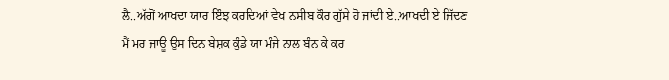ਲੈ..ਅੱਗੋਂ ਆਖਦਾ ਯਾਰ ਇੰਝ ਕਰਦਿਆਂ ਵੇਖ ਨਸੀਬ ਕੌਰ ਗੁੱਸੇ ਹੋ ਜਾਂਦੀ ਏ..ਆਖਦੀ ਏ ਜਿੱਦਣ ਮੈਂ ਮਰ ਜਾਊ ਉਸ ਦਿਨ ਬੇਸ਼ਕ ਕੁੰਡੇ ਯਾ ਮੰਜੇ ਨਾਲ ਬੰਨ ਕੇ ਕਰ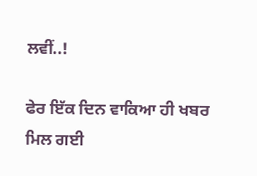ਲਵੀਂ..!

ਫੇਰ ਇੱਕ ਦਿਨ ਵਾਕਿਆ ਹੀ ਖਬਰ ਮਿਲ ਗਈ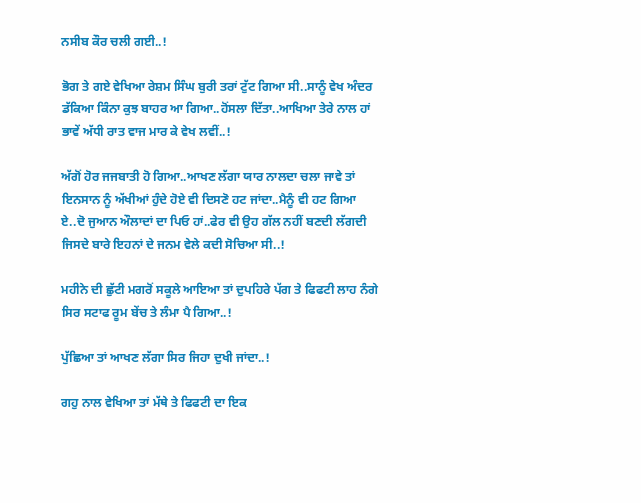ਨਸੀਬ ਕੌਰ ਚਲੀ ਗਈ..!

ਭੋਗ ਤੇ ਗਏ ਵੇਖਿਆ ਰੇਸ਼ਮ ਸਿੰਘ ਬੁਰੀ ਤਰਾਂ ਟੁੱਟ ਗਿਆ ਸੀ..ਸਾਨੂੰ ਵੇਖ ਅੰਦਰ ਡੱਕਿਆ ਕਿੰਨਾ ਕੁਝ ਬਾਹਰ ਆ ਗਿਆ..ਹੋਂਸਲਾ ਦਿੱਤਾ..ਆਖਿਆ ਤੇਰੇ ਨਾਲ ਹਾਂ ਭਾਵੇਂ ਅੱਧੀ ਰਾਤ ਵਾਜ ਮਾਰ ਕੇ ਵੇਖ ਲਵੀਂ..!

ਅੱਗੋਂ ਹੋਰ ਜਜਬਾਤੀ ਹੋ ਗਿਆ..ਆਖਣ ਲੱਗਾ ਯਾਰ ਨਾਲਦਾ ਚਲਾ ਜਾਵੇ ਤਾਂ ਇਨਸਾਨ ਨੂੰ ਅੱਖੀਆਂ ਹੁੰਦੇ ਹੋਏ ਵੀ ਦਿਸਣੋ ਹਟ ਜਾਂਦਾ..ਮੈਨੂੰ ਵੀ ਹਟ ਗਿਆ ਏ..ਦੋ ਜੁਆਨ ਔਲਾਦਾਂ ਦਾ ਪਿਓ ਹਾਂ..ਫੇਰ ਵੀ ਉਹ ਗੱਲ ਨਹੀਂ ਬਣਦੀ ਲੱਗਦੀ ਜਿਸਦੇ ਬਾਰੇ ਇਹਨਾਂ ਦੇ ਜਨਮ ਵੇਲੇ ਕਦੀ ਸੋਚਿਆ ਸੀ..!

ਮਹੀਨੇ ਦੀ ਛੁੱਟੀ ਮਗਰੋਂ ਸਕੂਲੇ ਆਇਆ ਤਾਂ ਦੁਪਹਿਰੇ ਪੱਗ ਤੇ ਫਿਫਟੀ ਲਾਹ ਨੰਗੇ ਸਿਰ ਸਟਾਫ ਰੂਮ ਬੇਂਚ ਤੇ ਲੰਮਾ ਪੈ ਗਿਆ..!

ਪੁੱਛਿਆ ਤਾਂ ਆਖਣ ਲੱਗਾ ਸਿਰ ਜਿਹਾ ਦੁਖੀ ਜਾਂਦਾ..!

ਗਹੁ ਨਾਲ ਵੇਖਿਆ ਤਾਂ ਮੱਥੇ ਤੇ ਫਿਫਟੀ ਦਾ ਇਕ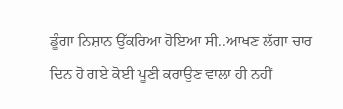ਡੂੰਗਾ ਨਿਸ਼ਾਨ ਉੱਕਰਿਆ ਹੋਇਆ ਸੀ..ਆਖਣ ਲੱਗਾ ਚਾਰ ਦਿਨ ਹੋ ਗਏ ਕੋਈ ਪੂਣੀ ਕਰਾਉਣ ਵਾਲਾ ਹੀ ਨਹੀਂ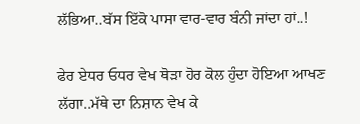ਲੱਭਿਆ..ਬੱਸ ਇੱਕੋ ਪਾਸਾ ਵਾਰ-ਵਾਰ ਬੰਨੀ ਜਾਂਦਾ ਹਾਂ..!

ਫੇਰ ਏਧਰ ਓਧਰ ਵੇਖ ਥੋੜਾ ਹੋਰ ਕੋਲ ਹੁੰਦਾ ਹੋਇਆ ਆਖਣ ਲੱਗਾ..ਮੱਥੇ ਦਾ ਨਿਸ਼ਾਨ ਵੇਖ ਕੇ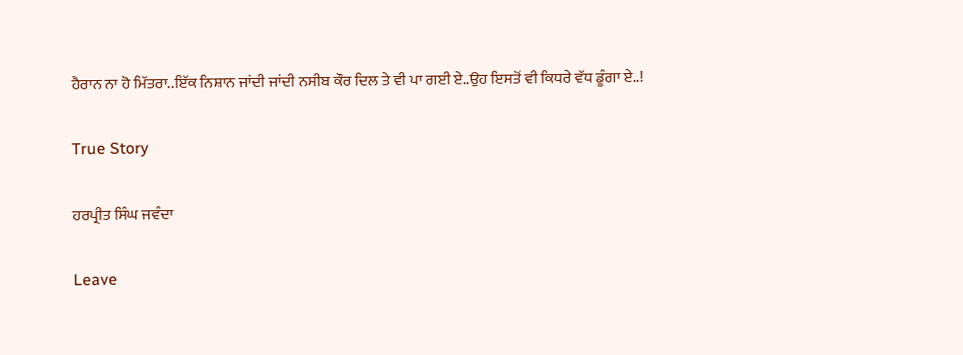ਹੈਰਾਨ ਨਾ ਹੋ ਮਿੱਤਰਾ..ਇੱਕ ਨਿਸ਼ਾਨ ਜਾਂਦੀ ਜਾਂਦੀ ਨਸੀਬ ਕੌਰ ਦਿਲ ਤੇ ਵੀ ਪਾ ਗਈ ਏ..ਉਹ ਇਸਤੋਂ ਵੀ ਕਿਧਰੇ ਵੱਧ ਡੂੰਗਾ ਏ..!

True Story

ਹਰਪ੍ਰੀਤ ਸਿੰਘ ਜਵੰਦਾ

Leave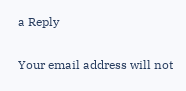a Reply

Your email address will not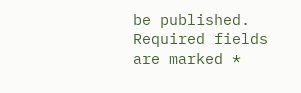be published. Required fields are marked *